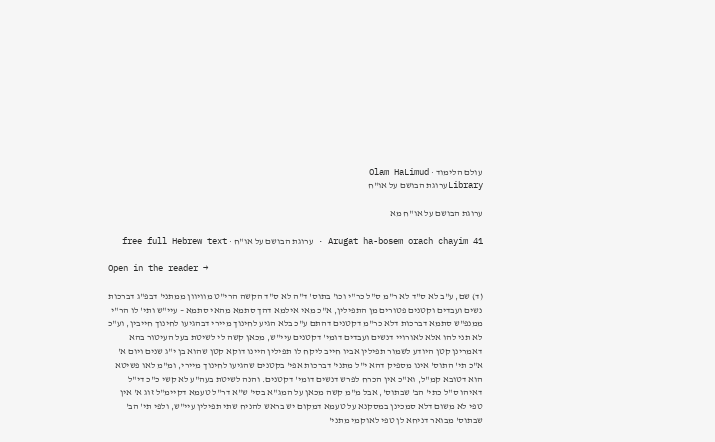עולם הלימוד · Olam HaLimud
Libraryערוגת הבושם על או"ח

ערוגת הבושם על או"ח מא

Arugat ha-bosem orach chayim 41 · ערוגת הבושם על או"ח · free full Hebrew text

Open in the reader →

(ד) שם, ע"ב לא ס"ד לא ר"מ ס"ל כר"י וכו' בתוס' ד"ה לא ס"ד הקשה הרי"ט מוויוון ממתני' דבפ"ג דברכות נשים ועבדים וקטנים פטורים מן התפילין, א"כ מאי אילמא דהך סתמא מהאי סתמא – עיי"ש ותי' לו הר"י ממנפ"ש סתמא דברכות דלא כר"מ דקטנים דהתם ע"כ בלא הגיע לחינוך מיירי דבהגיעו לחינוך חייבין, וע"כ לא תני להו אלא לאורויי דנשים ועבדים דומי' דקטנים עיי"ש, מכאן קשה לי לשיטת בעל העיטור בהא דאמרינן קטן היודע לשמור תפילין אביו חייב ליקח לו תפילין היינו דוקא קטן שהוא בן י"ג שנים ויום א' א"כ תי' התוס' אינו מספיק דהא י"ל מתני' דברכות אפי' בקטנים שהגיעו לחינוך מיירי, ומ"מ לאו פשיטא הוא דטובא קמ"ל, וא"כ אין הכרח לפרש דנשים דומי' דקטנים. והנה לשיטת בעה"ע לא קשי כ"כ די"ל דאיהו ס"ל כתי' הב' שבתוס', אבל מ"מ קשה מכאן על המג"א בסי' ש"א דר"ל טעמא דקיימ"ל זוג א' אין טפי לא משום דלא סמכינן במסקנא על טעמא דמקום יש בראש להניח שתי תפילין עיי"ש, ולפי תי' הב' שבתוס' מבואר דניחא לן טפי לאוקמי מתני'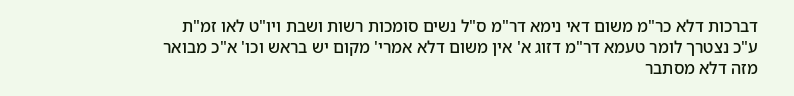דברכות דלא כר"מ משום דאי נימא דר"מ ס"ל נשים סומכות רשות ושבת ויו"ט לאו זמ"ת ע"כ נצטרך לומר טעמא דר"מ דזוג א' אין משום דלא אמרי' מקום יש בראש וכו' א"כ מבואר מזה דלא מסתבר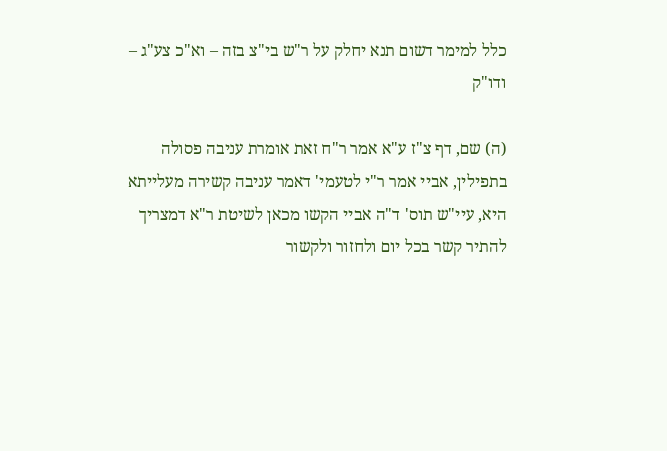כלל למימר דשום תנא יחלק על ר"ש בי"צ בזה – וא"כ צע"ג – ודו"ק

(ה) שם, דף צ"ז ע"א אמר ר"ח זאת אומרת עניבה פסולה בתפילין, אביי אמר ר"י לטעמי' דאמר עניבה קשירה מעלייתא היא, עיי"ש תוס' ד"ה אביי הקשו מכאן לשיטת ר"א דמצריך להתיר קשר בכל יום ולחזור ולקשור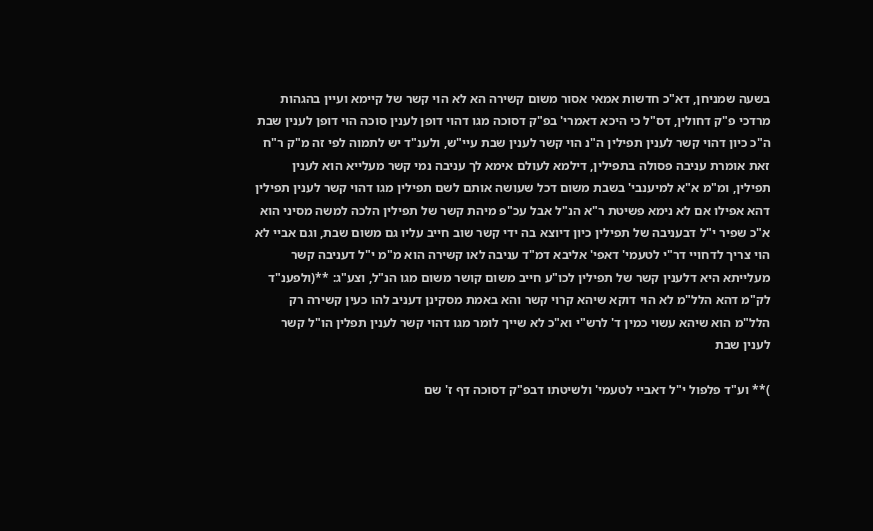בשעה שמניחן, דא"כ חדשות אמאי אסור משום קשירה הא לא הוי קשר של קיימא ועיין בהגהות מרדכי פ"ק דחולין, דס"ל כי היכא דאמרי' בפ"ק דסוכה מגו דהוי דופן לענין סוכה הוי דופן לענין שבת ה"כ כיון דהוי קשר לענין תפילין ה"נ הוי קשר לענין שבת עיי"ש, ולענ"ד יש לתמוה לפי זה מ"ק ר"ח זאת אומרת עניבה פסולה בתפילין, דילמא לעולם אימא לך עניבה נמי קשר מעלייא הוא לענין תפילין, ומ"מ א"א למיענבי' בשבת משום דכל שעושה אותם לשם תפילין מגו דהוי קשר לענין תפילין דהא אפילו אם לא נימא פשיטת ר"א הנ"ל אבל עכ"פ מיהת קשר של תפילין הלכה למשה מסיני הוא א"כ שפיר י"ל דבעניבה של תפילין כיון דיוצא בה ידי קשר שוב חייב עליו גם משום שבת, וגם אביי לא הוי צריך לדחויי דר"י לטעמי' דאפי' אליבא דמ"ד עניבה לאו קשירה הוא מ"מ י"ל דעניבה קשר מעלייתא היא דלענין קשר של תפילין לכו"ע חייב משום קושר משום מגו הנ"ל, וצע"ג: **(ולפענ"ד לק"מ דהא הלל"מ לא הוי דוקא שיהא קרוי קשר והא באמת מסקינן דעניב להו כעין קשירה רק הלל"מ הוא שיהא עשוי כמין ד' לרש"י וא"כ לא שייך לומר מגו דהוי קשר לענין תפלין הו"ל קשר לענין שבת

)** וע"ד פלפול י"ל דאביי לטעמי' ולשיטתו דבפ"ק דסוכה דף ז' שם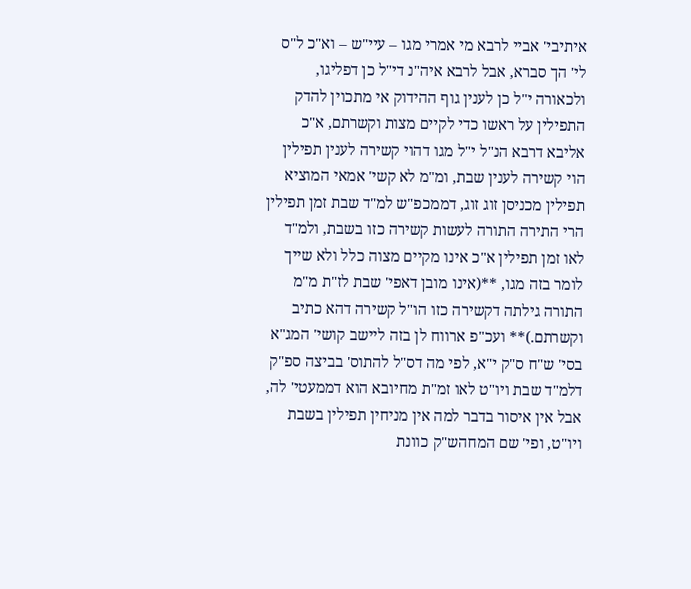איתיבי' אביי לרבא מי אמרי מגו – עיי"ש – וא"כ ל"ס לי' הך סברא, אבל לרבא איה"נ די"ל כן דפליגו, ולכאורה י"ל כן לענין גוף ההידוק אי מתכוין להדק התפילין על ראשו כדי לקיים מצות וקשרתם, א"כ אליבא דרבא הנ"ל י"ל מגו דהוי קשירה לענין תפילין הוי קשירה לענין שבת, ומ"מ לא קשי' אמאי המוציא תפילין מכניסן זוג זוג, דממכפ"ש למ"ד שבת זמן תפילין הרי התירה התורה לעשות קשירה כזו בשבת, ולמ"ד לאו זמן תפילין א"כ אינו מקיים מצוה כלל ולא שייך לומר בזה מגו, **(אינו מובן דאפי' שבת לז"ת מ"מ התורה גילתה דקשירה כזו הו"ל קשירה דהא כתיב וקשרתם.)** ועכ"פ ארווח לן בזה ליישב קושי' המג"א בסי' ש"ח ס"ק י"א, לפי מה דס"ל להתוס' בביצה ספ"ק דלמ"ד שבת ויו"ט לאו זמ"ת מחיובא הוא דממעטי' לה, אבל אין איסור בדבר למה אין מניחין תפילין בשבת ויו"ט, ופי' שם המחהש"ק כוונת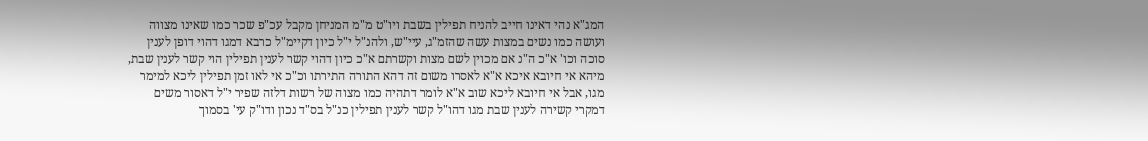המג"א נהי דאינו חייב להניח תפילין בשבת ויו"ט מ"מ המניחן מקבל עכ"פ שכר כמו שאינו מצווה ועושה כמו נשים במצות עשה שהזמ"ג, עיי"ש, ולהנ"ל י"ל כיון דקיימ"ל כרבא דמגו דהוי דופן לענין סוכה וכו' א"כ ה"נ אם מכוין לשם מצות וקשרתם א"כ כיון דהוי קשר לענין תפילין הוי קשר לענין שבת, מיהא אי חיובא איכא א"א לאסרו משום זה דהא התורה התירתו וכ"כ אי לאו זמן תפילין ליכא למימר מגו, אבל אי חיובא ליכא שוב א"א לומר דתהיה כמו מצוה של רשות דלזה שפיר י"ל דאסור משים דמקרי קשירה לענין שבת מגו דהו"ל קשר לענין תפילין כנ"ל בס"ד נכון ודו"ק עי' בסמוך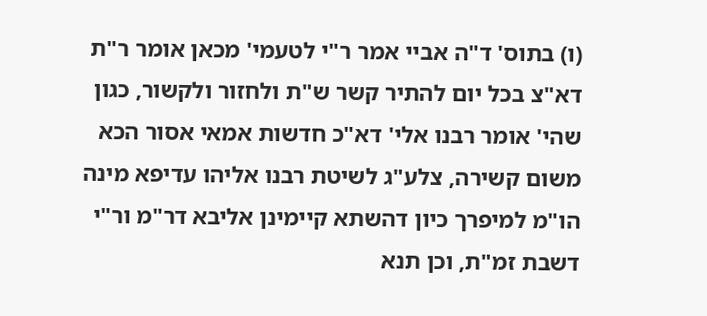(ו) בתוס' ד"ה אביי אמר ר"י לטעמי' מכאן אומר ר"ת דא"צ בכל יום להתיר קשר ש"ת ולחזור ולקשור, כגון שהי' אומר רבנו אלי' דא"כ חדשות אמאי אסור הכא משום קשירה, צלע"ג לשיטת רבנו אליהו עדיפא מינה הו"מ למיפרך כיון דהשתא קיימינן אליבא דר"מ ור"י דשבת זמ"ת, וכן תנא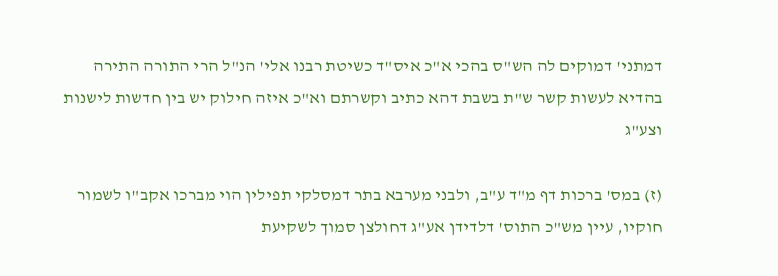דמתני' דמוקים לה הש"ס בהכי א"כ איס"ד כשיטת רבנו אלי' הנ"ל הרי התורה התירה בהדיא לעשות קשר ש"ת בשבת דהא כתיב וקשרתם וא"כ איזה חילוק יש בין חדשות לישנות וצע"ג

(ז) במס' ברכות דף מ"ד ע"ב, ולבני מערבא בתר דמסלקי תפילין הוי מברכו אקב"ו לשמור חוקיו, עיין מש"כ התוס' דלדידן אע"ג דחולצן סמוך לשקיעת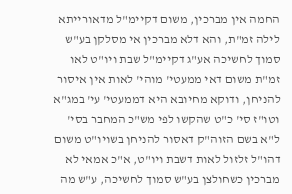החמה אין מברכין, משום דקיימ"ל מדאורייתא לילה זמ"ת, והא דלא מברכין אי מסלקן בע"ש סמוך לחשיכה אע"ג דקיימ"ל שבת ויו"ט לאו זמ"ת משום דאי ממעטי' מוהי' לאות אין איסור להניחן, ודוקא מחיובא היא דממעטי' עי' במג"א וטו"ז סי' כ"ט שהקשו לפי מש"כ המחבר בסי' ל"א בשם הזוה"ק דאסור להניחן בשויו"ט משום דהו"ל זלזול לאות דשבת ויו"ט, א"כ אמאי לא מברכין כשחולצן בע"ש סמוך לחשיכה, ע"ש מה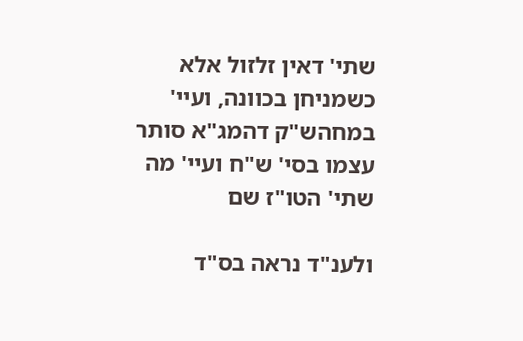שתי' דאין זלזול אלא כשמניחן בכוונה, ועיי' במחהש"ק דהמג"א סותר עצמו בסי' ש"ח ועיי' מה שתי' הטו"ז שם

ולענ"ד נראה בס"ד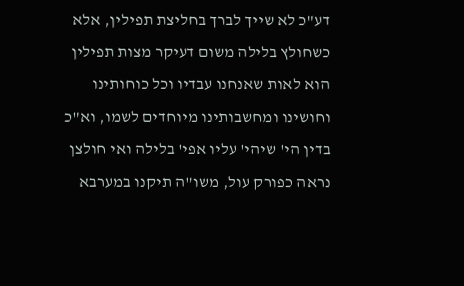דע"כ לא שייך לברך בחליצת תפילין, אלא כשחולץ בלילה משום דעיקר מצות תפילין הוא לאות שאנחנו עבדיו וכל כוחותינו וחושינו ומחשבותינו מיוחדים לשמו, וא"כ בדין הי' שיהי' עליו אפי' בלילה ואי חולצן נראה כפורק עול, משו"ה תיקנו במערבא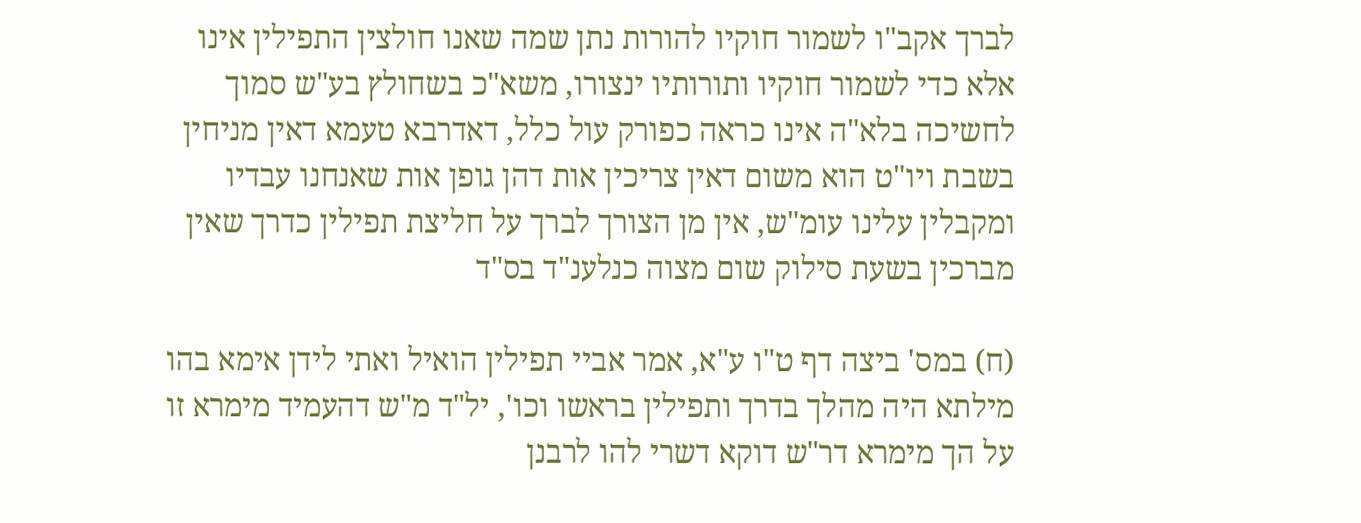לברך אקב"ו לשמור חוקיו להורות נתן שמה שאנו חולצין התפילין אינו אלא כדי לשמור חוקיו ותורותיו ינצורו, משא"כ בשחולץ בע"ש סמוך לחשיכה בלא"ה אינו כראה כפורק עול כלל, דאדרבא טעמא דאין מניחין בשבת ויו"ט הוא משום דאין צריכין אות דהן גופן אות שאנחנו עבדיו ומקבלין עלינו עומ"ש, אין מן הצורך לברך על חליצת תפילין כדרך שאין מברכין בשעת סילוק שום מצוה כנלענ"ד בס"ד

(ח) במס' ביצה דף ט"ו ע"א, אמר אביי תפילין הואיל ואתי לידן אימא בהו מילתא היה מהלך בדרך ותפילין בראשו וכו', יל"ד מ"ש דהעמיד מימרא זו על הך מימרא דר"ש דוקא דשרי להו לרבנן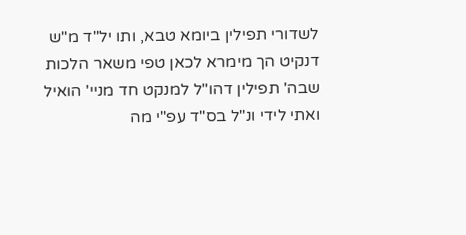לשדורי תפילין ביומא טבא, ותו יל"ד מ"ש דנקיט הך מימרא לכאן טפי משאר הלכות שבה' תפילין דהו"ל למנקט חד מניי' הואיל ואתי לידי ונ"ל בס"ד עפ"י מה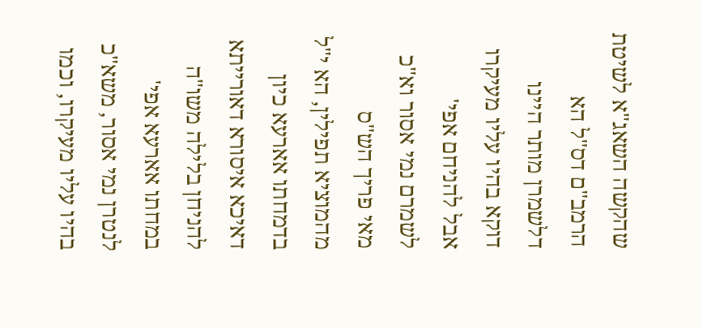שהקשה השאג"א לשיטת הרמב"ם דס"ל הא דלשמרן מותר היינו דוקא בהיו עליו מעיקרו אבל להניחם אפי' לשמרם נמי אסור וא"כ מאי פריך הש"ס מהמוציא תפילין, הא י"ל בדמחתו אארעא כיון דאיכא איסורא דאורייתא להניחן בלילה משו"ה במחתו אארעא אפי' לנטרן נמי אסור, משא"כ בהיו עליו מעיקרו, וכמו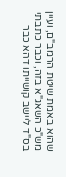שהוא באמת שיטת הרמב"ם, ועיין מש"כ השאג"א בזה, וכבר כתבתי בס"ד ליישב קושייתו דהא כבר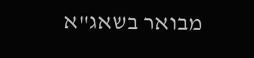מבואר בשאג"א